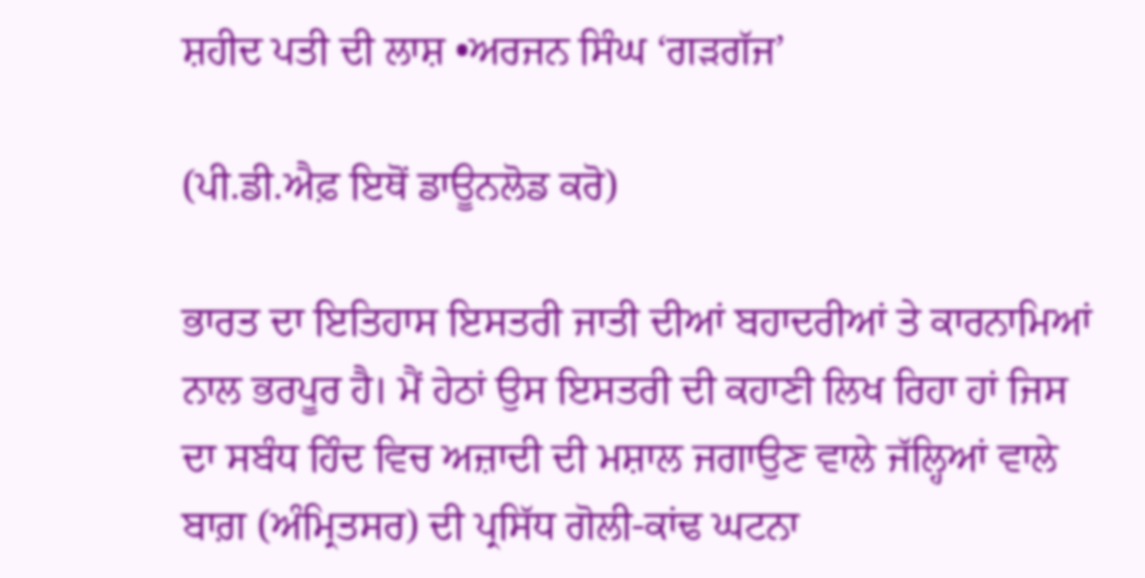ਸ਼ਹੀਦ ਪਤੀ ਦੀ ਲਾਸ਼ •ਅਰਜਨ ਸਿੰਘ ‘ਗੜਗੱਜ’

(ਪੀ.ਡੀ.ਐਫ਼ ਇਥੋਂ ਡਾਊਨਲੋਡ ਕਰੋ)

ਭਾਰਤ ਦਾ ਇਤਿਹਾਸ ਇਸਤਰੀ ਜਾਤੀ ਦੀਆਂ ਬਹਾਦਰੀਆਂ ਤੇ ਕਾਰਨਾਮਿਆਂ ਨਾਲ ਭਰਪੂਰ ਹੈ। ਮੈਂ ਹੇਠਾਂ ਉਸ ਇਸਤਰੀ ਦੀ ਕਹਾਣੀ ਲਿਖ ਰਿਹਾ ਹਾਂ ਜਿਸ ਦਾ ਸਬੰਧ ਹਿੰਦ ਵਿਚ ਅਜ਼ਾਦੀ ਦੀ ਮਸ਼ਾਲ ਜਗਾਉਣ ਵਾਲੇ ਜੱਲ੍ਹਿਆਂ ਵਾਲੇ ਬਾਗ਼ (ਅੰਮ੍ਰਿਤਸਰ) ਦੀ ਪ੍ਰਸਿੱਧ ਗੋਲੀ-ਕਾਂਢ ਘਟਨਾ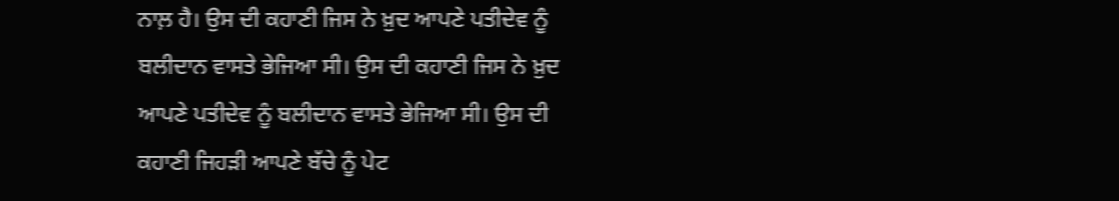ਨਾਲ਼ ਹੈ। ਉਸ ਦੀ ਕਹਾਣੀ ਜਿਸ ਨੇ ਖ਼ੁਦ ਆਪਣੇ ਪਤੀਦੇਵ ਨੂੰ ਬਲੀਦਾਨ ਵਾਸਤੇ ਭੇਜਿਆ ਸੀ। ਉਸ ਦੀ ਕਹਾਣੀ ਜਿਸ ਨੇ ਖ਼ੁਦ ਆਪਣੇ ਪਤੀਦੇਵ ਨੂੰ ਬਲੀਦਾਨ ਵਾਸਤੇ ਭੇਜਿਆ ਸੀ। ਉਸ ਦੀ ਕਹਾਣੀ ਜਿਹੜੀ ਆਪਣੇ ਬੱਚੇ ਨੂੰ ਪੇਟ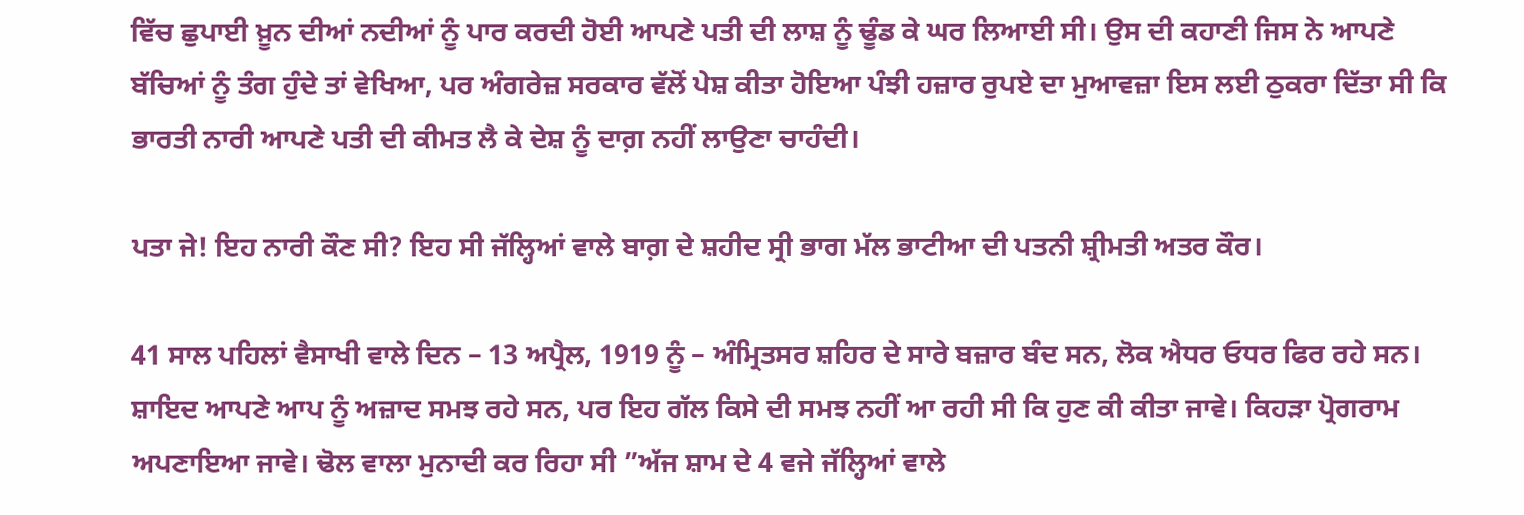ਵਿੱਚ ਛੁਪਾਈ ਖ਼ੂਨ ਦੀਆਂ ਨਦੀਆਂ ਨੂੰ ਪਾਰ ਕਰਦੀ ਹੋਈ ਆਪਣੇ ਪਤੀ ਦੀ ਲਾਸ਼ ਨੂੰ ਢੂੰਡ ਕੇ ਘਰ ਲਿਆਈ ਸੀ। ਉਸ ਦੀ ਕਹਾਣੀ ਜਿਸ ਨੇ ਆਪਣੇ ਬੱਚਿਆਂ ਨੂੰ ਤੰਗ ਹੁੰਦੇ ਤਾਂ ਵੇਖਿਆ, ਪਰ ਅੰਗਰੇਜ਼ ਸਰਕਾਰ ਵੱਲੋਂ ਪੇਸ਼ ਕੀਤਾ ਹੋਇਆ ਪੰਝੀ ਹਜ਼ਾਰ ਰੁਪਏ ਦਾ ਮੁਆਵਜ਼ਾ ਇਸ ਲਈ ਠੁਕਰਾ ਦਿੱਤਾ ਸੀ ਕਿ ਭਾਰਤੀ ਨਾਰੀ ਆਪਣੇ ਪਤੀ ਦੀ ਕੀਮਤ ਲੈ ਕੇ ਦੇਸ਼ ਨੂੰ ਦਾਗ਼ ਨਹੀਂ ਲਾਉਣਾ ਚਾਹੰਦੀ।

ਪਤਾ ਜੇ! ਇਹ ਨਾਰੀ ਕੌਣ ਸੀ? ਇਹ ਸੀ ਜੱਲ੍ਹਿਆਂ ਵਾਲੇ ਬਾਗ਼ ਦੇ ਸ਼ਹੀਦ ਸ੍ਰੀ ਭਾਗ ਮੱਲ ਭਾਟੀਆ ਦੀ ਪਤਨੀ ਸ਼੍ਰੀਮਤੀ ਅਤਰ ਕੌਰ।

41 ਸਾਲ ਪਹਿਲਾਂ ਵੈਸਾਖੀ ਵਾਲੇ ਦਿਨ – 13 ਅਪ੍ਰੈਲ, 1919 ਨੂੰ – ਅੰਮ੍ਰਿਤਸਰ ਸ਼ਹਿਰ ਦੇ ਸਾਰੇ ਬਜ਼ਾਰ ਬੰਦ ਸਨ, ਲੋਕ ਐਧਰ ਓਧਰ ਫਿਰ ਰਹੇ ਸਨ। ਸ਼ਾਇਦ ਆਪਣੇ ਆਪ ਨੂੰ ਅਜ਼ਾਦ ਸਮਝ ਰਹੇ ਸਨ, ਪਰ ਇਹ ਗੱਲ ਕਿਸੇ ਦੀ ਸਮਝ ਨਹੀਂ ਆ ਰਹੀ ਸੀ ਕਿ ਹੁਣ ਕੀ ਕੀਤਾ ਜਾਵੇ। ਕਿਹੜਾ ਪ੍ਰੋਗਰਾਮ ਅਪਣਾਇਆ ਜਾਵੇ। ਢੋਲ ਵਾਲਾ ਮੁਨਾਦੀ ਕਰ ਰਿਹਾ ਸੀ ”ਅੱਜ ਸ਼ਾਮ ਦੇ 4 ਵਜੇ ਜੱਲ੍ਹਿਆਂ ਵਾਲੇ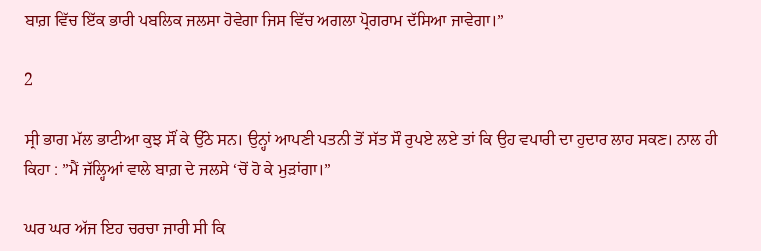ਬਾਗ਼ ਵਿੱਚ ਇੱਕ ਭਾਰੀ ਪਬਲਿਕ ਜਲਸਾ ਹੋਵੇਗਾ ਜਿਸ ਵਿੱਚ ਅਗਲਾ ਪ੍ਰੋਗਰਾਮ ਦੱਸਿਆ ਜਾਵੇਗਾ।”

2

ਸ੍ਰੀ ਭਾਗ ਮੱਲ ਭਾਟੀਆ ਕੁਝ ਸੌਂ ਕੇ ਉੱਠੇ ਸਨ। ਉਨ੍ਹਾਂ ਆਪਣੀ ਪਤਨੀ ਤੋਂ ਸੱਤ ਸੌ ਰੁਪਏ ਲਏ ਤਾਂ ਕਿ ਉਹ ਵਪਾਰੀ ਦਾ ਹੁਦਾਰ ਲਾਹ ਸਕਣ। ਨਾਲ ਹੀ ਕਿਹਾ : ”ਮੈਂ ਜੱਲ੍ਹਿਆਂ ਵਾਲੇ ਬਾਗ਼ ਦੇ ਜਲਸੇ ‘ਚੋਂ ਹੋ ਕੇ ਮੁੜਾਂਗਾ।”

ਘਰ ਘਰ ਅੱਜ ਇਹ ਚਰਚਾ ਜਾਰੀ ਸੀ ਕਿ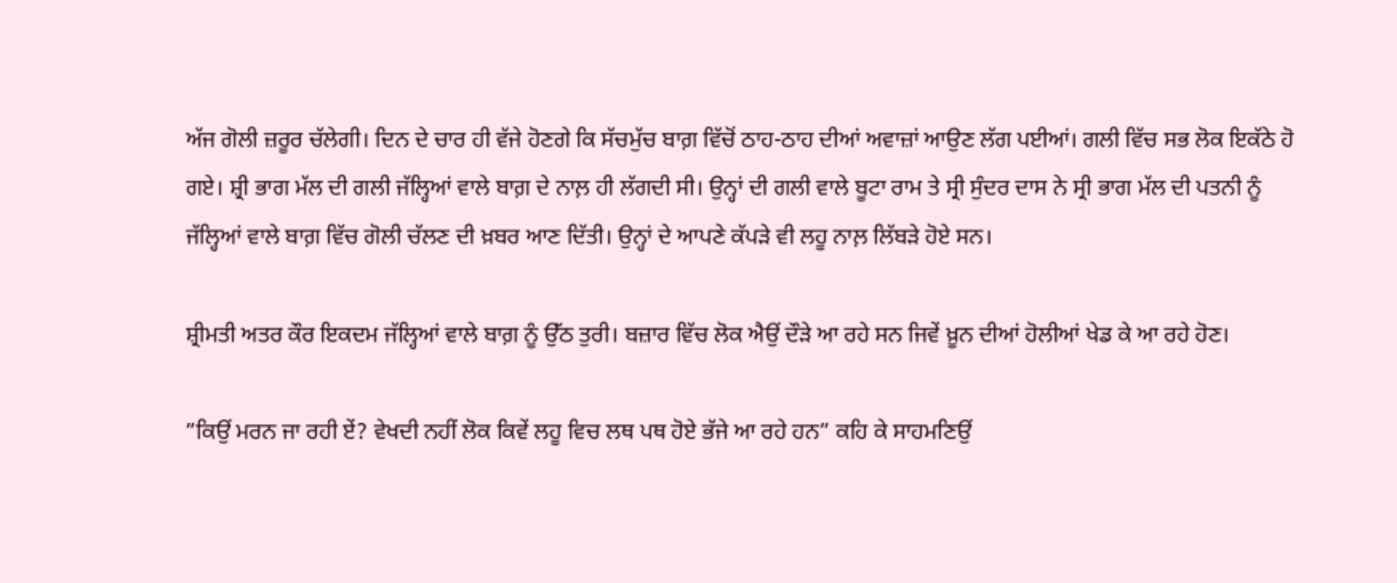ਅੱਜ ਗੋਲੀ ਜ਼ਰੂਰ ਚੱਲੇਗੀ। ਦਿਨ ਦੇ ਚਾਰ ਹੀ ਵੱਜੇ ਹੋਣਗੇ ਕਿ ਸੱਚਮੁੱਚ ਬਾਗ਼ ਵਿੱਚੋਂ ਠਾਹ-ਠਾਹ ਦੀਆਂ ਅਵਾਜ਼ਾਂ ਆਉਣ ਲੱਗ ਪਈਆਂ। ਗਲੀ ਵਿੱਚ ਸਭ ਲੋਕ ਇਕੱਠੇ ਹੋ ਗਏ। ਸ਼੍ਰੀ ਭਾਗ ਮੱਲ ਦੀ ਗਲੀ ਜੱਲ੍ਹਿਆਂ ਵਾਲੇ ਬਾਗ਼ ਦੇ ਨਾਲ਼ ਹੀ ਲੱਗਦੀ ਸੀ। ਉਨ੍ਹਾਂ ਦੀ ਗਲੀ ਵਾਲੇ ਬੂਟਾ ਰਾਮ ਤੇ ਸ੍ਰੀ ਸੁੰਦਰ ਦਾਸ ਨੇ ਸ੍ਰੀ ਭਾਗ ਮੱਲ ਦੀ ਪਤਨੀ ਨੂੰ ਜੱਲ੍ਹਿਆਂ ਵਾਲੇ ਬਾਗ਼ ਵਿੱਚ ਗੋਲੀ ਚੱਲਣ ਦੀ ਖ਼ਬਰ ਆਣ ਦਿੱਤੀ। ਉਨ੍ਹਾਂ ਦੇ ਆਪਣੇ ਕੱਪੜੇ ਵੀ ਲਹੂ ਨਾਲ਼ ਲਿੱਬੜੇ ਹੋਏ ਸਨ।

ਸ਼੍ਰੀਮਤੀ ਅਤਰ ਕੌਰ ਇਕਦਮ ਜੱਲ੍ਹਿਆਂ ਵਾਲੇ ਬਾਗ਼ ਨੂੰ ਉੱਠ ਤੁਰੀ। ਬਜ਼ਾਰ ਵਿੱਚ ਲੋਕ ਐਉਂ ਦੌੜੇ ਆ ਰਹੇ ਸਨ ਜਿਵੇਂ ਖ਼ੂਨ ਦੀਆਂ ਹੋਲੀਆਂ ਖੇਡ ਕੇ ਆ ਰਹੇ ਹੋਣ।

”ਕਿਉਂ ਮਰਨ ਜਾ ਰਹੀ ਏਂ? ਵੇਖਦੀ ਨਹੀਂ ਲੋਕ ਕਿਵੇਂ ਲਹੂ ਵਿਚ ਲਥ ਪਥ ਹੋਏ ਭੱਜੇ ਆ ਰਹੇ ਹਨ” ਕਹਿ ਕੇ ਸਾਹਮਣਿਉਂ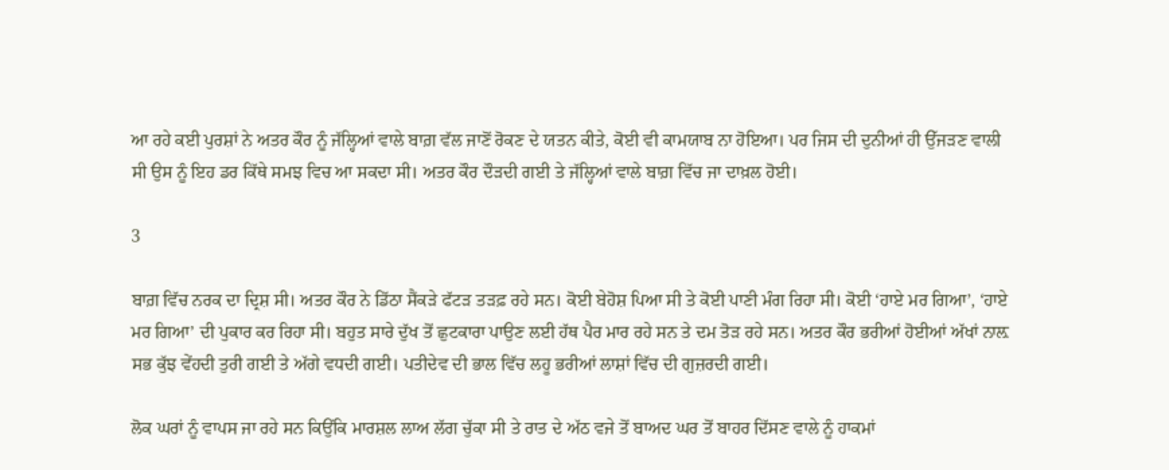ਆ ਰਹੇ ਕਈ ਪੁਰਸ਼ਾਂ ਨੇ ਅਤਰ ਕੌਰ ਨੂੰ ਜੱਲ੍ਹਿਆਂ ਵਾਲੇ ਬਾਗ਼ ਵੱਲ ਜਾਣੋਂ ਰੋਕਣ ਦੇ ਯਤਨ ਕੀਤੇ, ਕੋਈ ਵੀ ਕਾਮਯਾਬ ਨਾ ਹੋਇਆ। ਪਰ ਜਿਸ ਦੀ ਦੁਨੀਆਂ ਹੀ ਉੱਜੜਣ ਵਾਲੀ ਸੀ ਉਸ ਨੂੰ ਇਹ ਡਰ ਕਿੱਥੇ ਸਮਝ ਵਿਚ ਆ ਸਕਦਾ ਸੀ। ਅਤਰ ਕੌਰ ਦੌੜਦੀ ਗਈ ਤੇ ਜੱਲ੍ਹਿਆਂ ਵਾਲੇ ਬਾਗ਼ ਵਿੱਚ ਜਾ ਦਾਖ਼ਲ ਹੋਈ।

3

ਬਾਗ਼ ਵਿੱਚ ਨਰਕ ਦਾ ਦ੍ਰਿਸ਼ ਸੀ। ਅਤਰ ਕੌਰ ਨੇ ਡਿੱਠਾ ਸੈਂਕੜੇ ਫੱਟੜ ਤੜਫ਼ ਰਹੇ ਸਨ। ਕੋਈ ਬੇਹੋਸ਼ ਪਿਆ ਸੀ ਤੇ ਕੋਈ ਪਾਣੀ ਮੰਗ ਰਿਹਾ ਸੀ। ਕੋਈ ‘ਹਾਏ ਮਰ ਗਿਆ’, ‘ਹਾਏ ਮਰ ਗਿਆ’ ਦੀ ਪੁਕਾਰ ਕਰ ਰਿਹਾ ਸੀ। ਬਹੁਤ ਸਾਰੇ ਦੁੱਖ ਤੋਂ ਛੁਟਕਾਰਾ ਪਾਉਣ ਲਈ ਹੱਥ ਪੈਰ ਮਾਰ ਰਹੇ ਸਨ ਤੇ ਦਮ ਤੋੜ ਰਹੇ ਸਨ। ਅਤਰ ਕੌਰ ਭਰੀਆਂ ਹੋਈਆਂ ਅੱਖਾਂ ਨਾਲ਼ ਸਭ ਕੁੱਝ ਵੇਂਹਦੀ ਤੁਰੀ ਗਈ ਤੇ ਅੱਗੇ ਵਧਦੀ ਗਈ। ਪਤੀਦੇਵ ਦੀ ਭਾਲ ਵਿੱਚ ਲਹੂ ਭਰੀਆਂ ਲਾਸ਼ਾਂ ਵਿੱਚ ਦੀ ਗੁਜ਼ਰਦੀ ਗਈ।

ਲੋਕ ਘਰਾਂ ਨੂੰ ਵਾਪਸ ਜਾ ਰਹੇ ਸਨ ਕਿਉਂਕਿ ਮਾਰਸ਼ਲ ਲਾਅ ਲੱਗ ਚੁੱਕਾ ਸੀ ਤੇ ਰਾਤ ਦੇ ਅੱਠ ਵਜੇ ਤੋਂ ਬਾਅਦ ਘਰ ਤੋਂ ਬਾਹਰ ਦਿੱਸਣ ਵਾਲੇ ਨੂੰ ਹਾਕਮਾਂ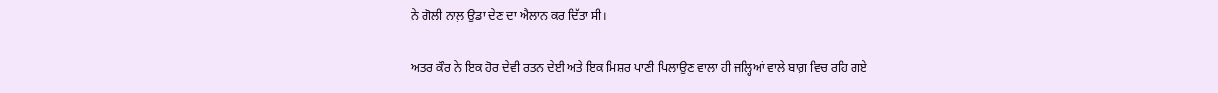ਨੇ ਗੋਲੀ ਨਾਲ਼ ਉਡਾ ਦੇਣ ਦਾ ਐਲਾਨ ਕਰ ਦਿੱਤਾ ਸੀ।

ਅਤਰ ਕੌਰ ਨੇ ਇਕ ਹੋਰ ਦੇਵੀ ਰਤਨ ਦੇਈ ਅਤੇ ਇਕ ਮਿਸ਼ਰ ਪਾਣੀ ਪਿਲਾਉਣ ਵਾਲਾ ਹੀ ਜਲ੍ਹਿਆਂ ਵਾਲੇ ਬਾਗ਼ ਵਿਚ ਰਹਿ ਗਏ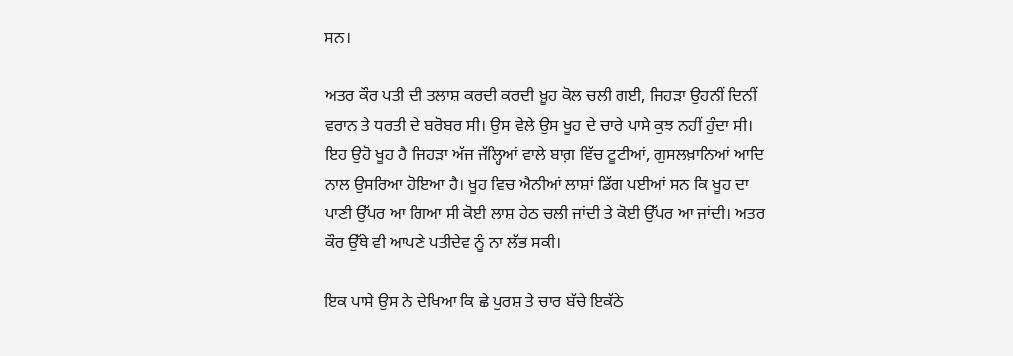ਸਨ।

ਅਤਰ ਕੌਰ ਪਤੀ ਦੀ ਤਲਾਸ਼ ਕਰਦੀ ਕਰਦੀ ਖ਼ੂਹ ਕੋਲ ਚਲੀ ਗਈ, ਜਿਹੜਾ ਉਹਨੀਂ ਦਿਨੀਂ ਵਰਾਨ ਤੇ ਧਰਤੀ ਦੇ ਬਰੋਬਰ ਸੀ। ਉਸ ਵੇਲੇ ਉਸ ਖੂਹ ਦੇ ਚਾਰੇ ਪਾਸੇ ਕੁਝ ਨਹੀਂ ਹੁੰਦਾ ਸੀ। ਇਹ ਉਹੋ ਖੂਹ ਹੈ ਜਿਹੜਾ ਅੱਜ ਜੱਲ੍ਹਿਆਂ ਵਾਲੇ ਬਾਗ਼ ਵਿੱਚ ਟੂਟੀਆਂ, ਗੁਸਲਖ਼ਾਨਿਆਂ ਆਦਿ ਨਾਲ ਉਸਰਿਆ ਹੋਇਆ ਹੈ। ਖੂਹ ਵਿਚ ਐਨੀਆਂ ਲਾਸ਼ਾਂ ਡਿੱਗ ਪਈਆਂ ਸਨ ਕਿ ਖੂਹ ਦਾ ਪਾਣੀ ਉੱਪਰ ਆ ਗਿਆ ਸੀ ਕੋਈ ਲਾਸ਼ ਹੇਠ ਚਲੀ ਜਾਂਦੀ ਤੇ ਕੋਈ ਉੱਪਰ ਆ ਜਾਂਦੀ। ਅਤਰ ਕੌਰ ਉੱਥੇ ਵੀ ਆਪਣੇ ਪਤੀਦੇਵ ਨੂੰ ਨਾ ਲੱਭ ਸਕੀ।

ਇਕ ਪਾਸੇ ਉਸ ਨੇ ਦੇਖਿਆ ਕਿ ਛੇ ਪੁਰਸ਼ ਤੇ ਚਾਰ ਬੱਚੇ ਇਕੱਠੇ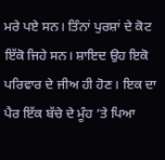ਮਰੇ ਪਏ ਸਨ। ਤਿੰਨਾਂ ਪੁਰਸ਼ਾਂ ਦੇ ਕੋਟ ਇੱਕੋ ਜਿਹੇ ਸਨ। ਸ਼ਾਇਦ ਉਹ ਇਕੋ ਪਰਿਵਾਰ ਦੇ ਜੀਅ ਹੀ ਹੋਣ। ਇਕ ਦਾ ਪੈਰ ਇੱਕ ਬੱਚੇ ਦੇ ਮੂੰਹ ‘ਤੇ ਪਿਆ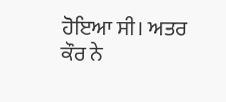ਹੋਇਆ ਸੀ। ਅਤਰ ਕੌਰ ਨੇ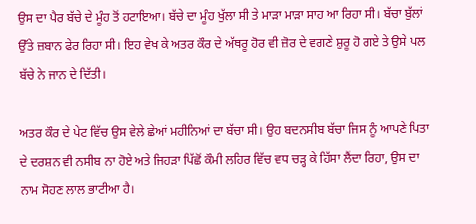ਉਸ ਦਾ ਪੈਰ ਬੱਚੇ ਦੇ ਮੂੰਹ ਤੋਂ ਹਟਾਇਆ। ਬੱਚੇ ਦਾ ਮੂੰਹ ਖੁੱਲਾ ਸੀ ਤੇ ਮਾੜਾ ਮਾੜਾ ਸਾਹ ਆ ਰਿਹਾ ਸੀ। ਬੱਚਾ ਬੁੱਲਾਂ ਉੱਤੇ ਜ਼ਬਾਨ ਫੇਰ ਰਿਹਾ ਸੀ। ਇਹ ਵੇਖ ਕੇ ਅਤਰ ਕੌਰ ਦੇ ਅੱਥਰੂ ਹੋਰ ਵੀ ਜ਼ੋਰ ਦੇ ਵਗਣੇ ਸ਼ੁਰੂ ਹੋ ਗਏ ਤੇ ਉਸੇ ਪਲ ਬੱਚੇ ਨੇ ਜਾਨ ਦੇ ਦਿੱਤੀ।

ਅਤਰ ਕੌਰ ਦੇ ਪੇਟ ਵਿੱਚ ਉਸ ਵੇਲੇ ਛੇਆਂ ਮਹੀਨਿਆਂ ਦਾ ਬੱਚਾ ਸੀ। ਉਹ ਬਦਨਸੀਬ ਬੱਚਾ ਜਿਸ ਨੂੰ ਆਪਣੇ ਪਿਤਾ ਦੇ ਦਰਸ਼ਨ ਵੀ ਨਸੀਬ ਨਾ ਹੋਏ ਅਤੇ ਜਿਹੜਾ ਪਿੱਛੋਂ ਕੌਮੀ ਲਹਿਰ ਵਿੱਚ ਵਧ ਚੜ੍ਹ ਕੇ ਹਿੱਸਾ ਲੈਂਦਾ ਰਿਹਾ, ਉਸ ਦਾ ਨਾਮ ਸੋਹਣ ਲਾਲ ਭਾਟੀਆ ਹੈ।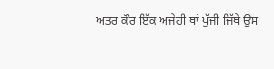ਅਤਰ ਕੌਰ ਇੱਕ ਅਜੇਹੀ ਥਾਂ ਪੁੱਜੀ ਜਿੱਥੇ ਉਸ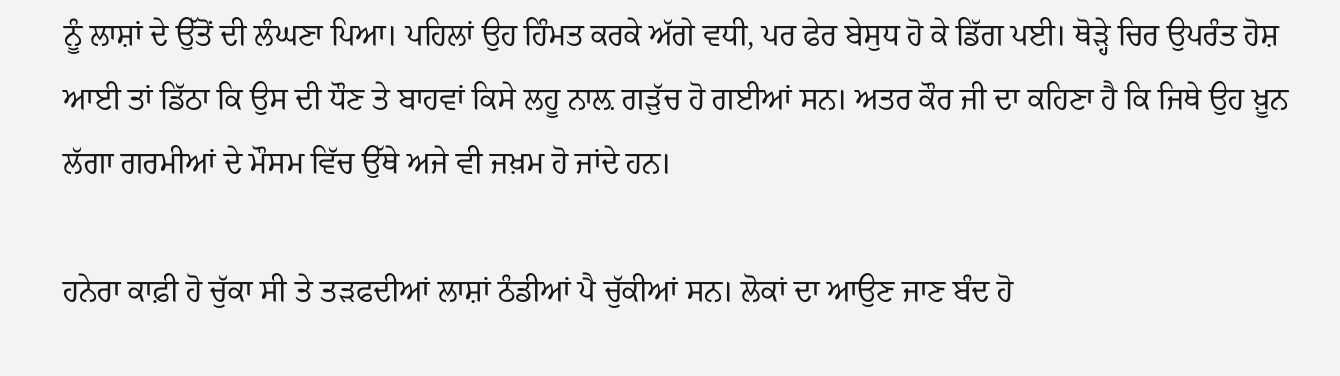ਨੂੰ ਲਾਸ਼ਾਂ ਦੇ ਉੱਤੋਂ ਦੀ ਲੰਘਣਾ ਪਿਆ। ਪਹਿਲਾਂ ਉਹ ਹਿੰਮਤ ਕਰਕੇ ਅੱਗੇ ਵਧੀ, ਪਰ ਫੇਰ ਬੇਸੁਧ ਹੋ ਕੇ ਡਿੱਗ ਪਈ। ਥੋੜ੍ਹੇ ਚਿਰ ਉਪਰੰਤ ਹੋਸ਼ ਆਈ ਤਾਂ ਡਿੱਠਾ ਕਿ ਉਸ ਦੀ ਧੌਣ ਤੇ ਬਾਹਵਾਂ ਕਿਸੇ ਲਹੂ ਨਾਲ਼ ਗੜੁੱਚ ਹੋ ਗਈਆਂ ਸਨ। ਅਤਰ ਕੌਰ ਜੀ ਦਾ ਕਹਿਣਾ ਹੈ ਕਿ ਜਿਥੇ ਉਹ ਖ਼ੂਨ ਲੱਗਾ ਗਰਮੀਆਂ ਦੇ ਮੌਸਮ ਵਿੱਚ ਉੱਥੇ ਅਜੇ ਵੀ ਜਖ਼ਮ ਹੋ ਜਾਂਦੇ ਹਨ।

ਹਨੇਰਾ ਕਾਫ਼ੀ ਹੋ ਚੁੱਕਾ ਸੀ ਤੇ ਤੜਫਦੀਆਂ ਲਾਸ਼ਾਂ ਠੰਡੀਆਂ ਪੈ ਚੁੱਕੀਆਂ ਸਨ। ਲੋਕਾਂ ਦਾ ਆਉਣ ਜਾਣ ਬੰਦ ਹੋ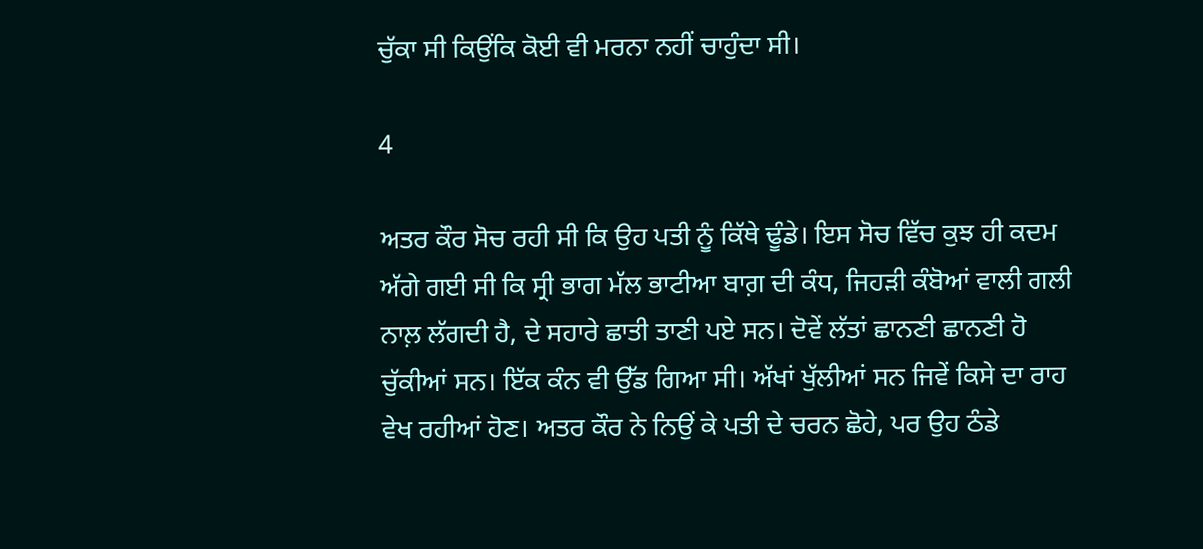ਚੁੱਕਾ ਸੀ ਕਿਉਂਕਿ ਕੋਈ ਵੀ ਮਰਨਾ ਨਹੀਂ ਚਾਹੁੰਦਾ ਸੀ।

4

ਅਤਰ ਕੌਰ ਸੋਚ ਰਹੀ ਸੀ ਕਿ ਉਹ ਪਤੀ ਨੂੰ ਕਿੱਥੇ ਢੂੰਡੇ। ਇਸ ਸੋਚ ਵਿੱਚ ਕੁਝ ਹੀ ਕਦਮ ਅੱਗੇ ਗਈ ਸੀ ਕਿ ਸ੍ਰੀ ਭਾਗ ਮੱਲ ਭਾਟੀਆ ਬਾਗ਼ ਦੀ ਕੰਧ, ਜਿਹੜੀ ਕੰਬੋਆਂ ਵਾਲੀ ਗਲੀ ਨਾਲ਼ ਲੱਗਦੀ ਹੈ, ਦੇ ਸਹਾਰੇ ਛਾਤੀ ਤਾਣੀ ਪਏ ਸਨ। ਦੋਵੇਂ ਲੱਤਾਂ ਛਾਨਣੀ ਛਾਨਣੀ ਹੋ ਚੁੱਕੀਆਂ ਸਨ। ਇੱਕ ਕੰਨ ਵੀ ਉੱਡ ਗਿਆ ਸੀ। ਅੱਖਾਂ ਖੁੱਲੀਆਂ ਸਨ ਜਿਵੇਂ ਕਿਸੇ ਦਾ ਰਾਹ ਵੇਖ ਰਹੀਆਂ ਹੋਣ। ਅਤਰ ਕੌਰ ਨੇ ਨਿਉਂ ਕੇ ਪਤੀ ਦੇ ਚਰਨ ਛੋਹੇ, ਪਰ ਉਹ ਠੰਡੇ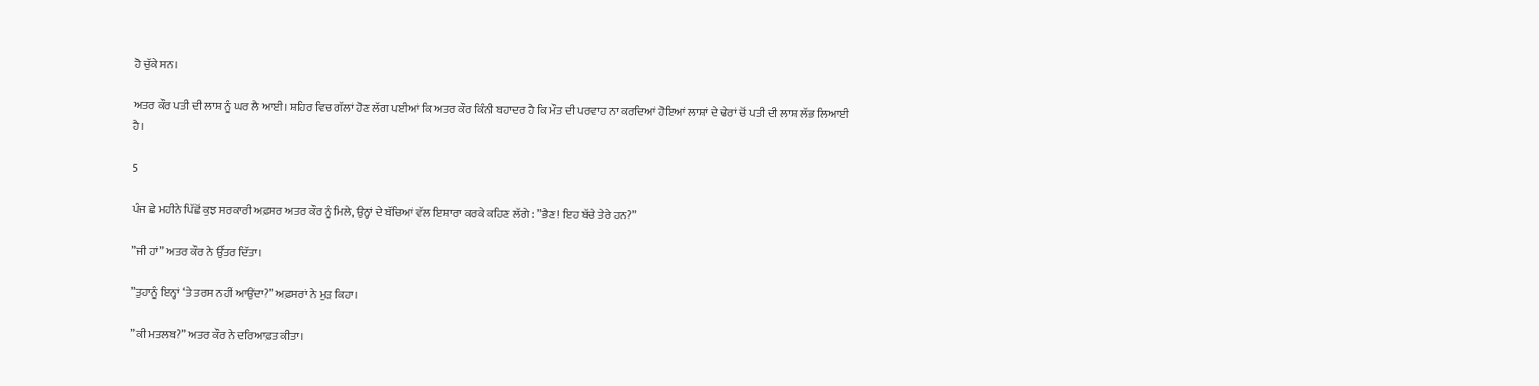ਹੋ ਚੁੱਕੇ ਸਨ।

ਅਤਰ ਕੌਰ ਪਤੀ ਦੀ ਲਾਸ਼ ਨੂੰ ਘਰ ਲੈ ਆਈ। ਸ਼ਹਿਰ ਵਿਚ ਗੱਲਾਂ ਹੋਣ ਲੱਗ ਪਈਆਂ ਕਿ ਅਤਰ ਕੌਰ ਕਿੰਨੀ ਬਹਾਦਰ ਹੈ ਕਿ ਮੌਤ ਦੀ ਪਰਵਾਹ ਨਾ ਕਰਦਿਆਂ ਹੋਇਆਂ ਲਾਸ਼ਾਂ ਦੇ ਢੇਰਾਂ ਚੋਂ ਪਤੀ ਦੀ ਲਾਸ਼ ਲੱਭ ਲਿਆਈ ਹੈ।

5

ਪੰਜ ਛੇ ਮਹੀਨੇ ਪਿੱਛੋਂ ਕੁਝ ਸਰਕਾਰੀ ਅਫ਼ਸਰ ਅਤਰ ਕੌਰ ਨੂੰ ਮਿਲੇ, ਉਨ੍ਹਾਂ ਦੇ ਬੱਚਿਆਂ ਵੱਲ ਇਸ਼ਾਰਾ ਕਰਕੇ ਕਹਿਣ ਲੱਗੇ : ”ਭੈਣ! ਇਹ ਬੱਚੇ ਤੇਰੇ ਹਨ?”

”ਜੀ ਹਾਂ” ਅਤਰ ਕੌਰ ਨੇ ਉੱਤਰ ਦਿੱਤਾ।

”ਤੁਹਾਨੂੰ ਇਨ੍ਹਾਂ ‘ਤੇ ਤਰਸ ਨਹੀਂ ਆਉਂਦਾ?” ਅਫ਼ਸਰਾਂ ਨੇ ਮੁੜ ਕਿਹਾ।

”ਕੀ ਮਤਲਬ?” ਅਤਰ ਕੌਰ ਨੇ ਦਰਿਆਫ਼ਤ ਕੀਤਾ।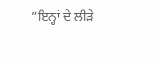”ਇਨ੍ਹਾਂ ਦੇ ਲੀੜੇ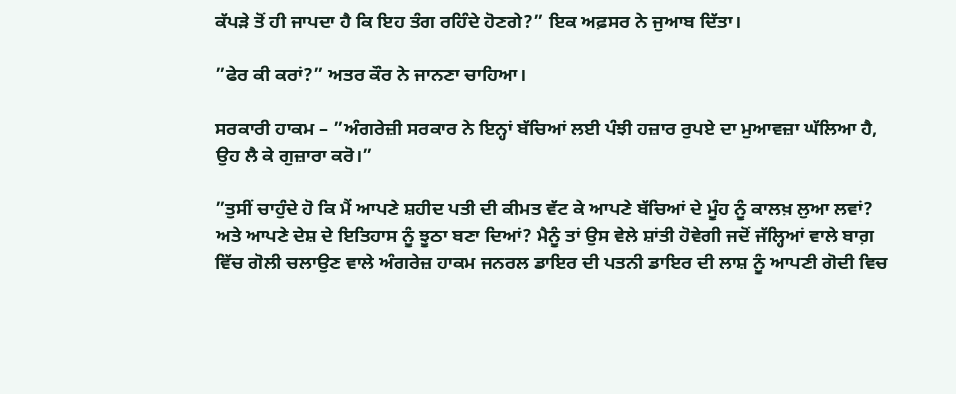ਕੱਪੜੇ ਤੋਂ ਹੀ ਜਾਪਦਾ ਹੈ ਕਿ ਇਹ ਤੰਗ ਰਹਿੰਦੇ ਹੋਣਗੇ?” ਇਕ ਅਫ਼ਸਰ ਨੇ ਜੁਆਬ ਦਿੱਤਾ।

”ਫੇਰ ਕੀ ਕਰਾਂ?” ਅਤਰ ਕੌਰ ਨੇ ਜਾਨਣਾ ਚਾਹਿਆ।

ਸਰਕਾਰੀ ਹਾਕਮ – ”ਅੰਗਰੇਜ਼ੀ ਸਰਕਾਰ ਨੇ ਇਨ੍ਹਾਂ ਬੱਚਿਆਂ ਲਈ ਪੰਝੀ ਹਜ਼ਾਰ ਰੁਪਏ ਦਾ ਮੁਆਵਜ਼ਾ ਘੱਲਿਆ ਹੈ, ਉਹ ਲੈ ਕੇ ਗੁਜ਼ਾਰਾ ਕਰੋ।”

”ਤੁਸੀਂ ਚਾਹੁੰਦੇ ਹੋ ਕਿ ਮੈਂ ਆਪਣੇ ਸ਼ਹੀਦ ਪਤੀ ਦੀ ਕੀਮਤ ਵੱਟ ਕੇ ਆਪਣੇ ਬੱਚਿਆਂ ਦੇ ਮੂੰਹ ਨੂੰ ਕਾਲਖ਼ ਲੁਆ ਲਵਾਂ? ਅਤੇ ਆਪਣੇ ਦੇਸ਼ ਦੇ ਇਤਿਹਾਸ ਨੂੰ ਝੂਠਾ ਬਣਾ ਦਿਆਂ? ਮੈਨੂੰ ਤਾਂ ਉਸ ਵੇਲੇ ਸ਼ਾਂਤੀ ਹੋਵੇਗੀ ਜਦੋਂ ਜੱਲ੍ਹਿਆਂ ਵਾਲੇ ਬਾਗ਼ ਵਿੱਚ ਗੋਲੀ ਚਲਾਉਣ ਵਾਲੇ ਅੰਗਰੇਜ਼ ਹਾਕਮ ਜਨਰਲ ਡਾਇਰ ਦੀ ਪਤਨੀ ਡਾਇਰ ਦੀ ਲਾਸ਼ ਨੂੰ ਆਪਣੀ ਗੋਦੀ ਵਿਚ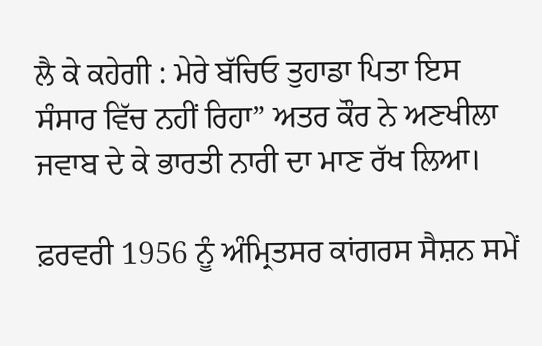ਲੈ ਕੇ ਕਹੇਗੀ : ਮੇਰੇ ਬੱਚਿਓ ਤੁਹਾਡਾ ਪਿਤਾ ਇਸ ਸੰਸਾਰ ਵਿੱਚ ਨਹੀਂ ਰਿਹਾ” ਅਤਰ ਕੌਰ ਨੇ ਅਣਖੀਲਾ ਜਵਾਬ ਦੇ ਕੇ ਭਾਰਤੀ ਨਾਰੀ ਦਾ ਮਾਣ ਰੱਖ ਲਿਆ।

ਫ਼ਰਵਰੀ 1956 ਨੂੰ ਅੰਮ੍ਰਿਤਸਰ ਕਾਂਗਰਸ ਸੈਸ਼ਨ ਸਮੇਂ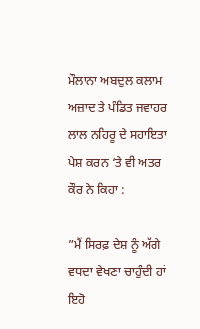ਮੌਲਾਨਾ ਅਬਦੁਲ ਕਲਾਮ ਅਜ਼ਾਦ ਤੇ ਪੰਡਿਤ ਜਵਾਹਰ ਲਾਲ ਨਹਿਰੂ ਦੇ ਸਹਾਇਤਾ ਪੇਸ਼ ਕਰਨ ‘ਤੇ ਵੀ ਅਤਰ ਕੌਰ ਨੇ ਕਿਹਾ :

”ਮੈਂ ਸਿਰਫ਼ ਦੇਸ਼ ਨੂੰ ਅੱਗੇ ਵਧਦਾ ਵੇਖਣਾ ਚਾਹੁੰਦੀ ਹਾਂ ਇਹੋ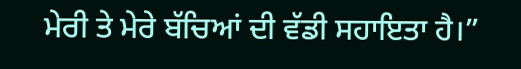ਮੇਰੀ ਤੇ ਮੇਰੇ ਬੱਚਿਆਂ ਦੀ ਵੱਡੀ ਸਹਾਇਤਾ ਹੈ।”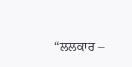“ਲਲਕਾਰ –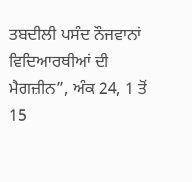ਤਬਦੀਲੀ ਪਸੰਦ ਨੌਜਵਾਨਾਂ ਵਿਦਿਆਰਥੀਆਂ ਦੀ ਮੈਗਜ਼ੀਨ”, ਅੰਕ 24, 1 ਤੋਂ 15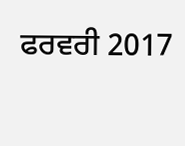ਫਰਵਰੀ 2017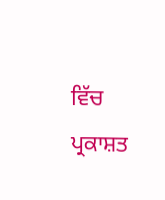ਵਿੱਚ ਪ੍ਰਕਾਸ਼ਤ